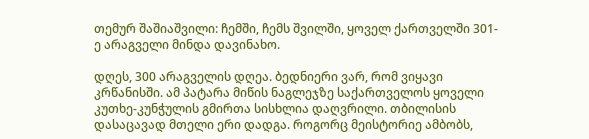თემურ შაშიაშვილი: ჩემში, ჩემს შვილში, ყოველ ქართველში 301-ე არაგველი მინდა დავინახო.

დღეს, 300 არაგველის დღეა. ბედნიერი ვარ, რომ ვიყავი კრწანისში. ამ პატარა მიწის ნაგლეჯზე საქართველოს ყოველი კუთხე-კუნჭულის გმირთა სისხლია დაღვრილი. თბილისის დასაცავად მთელი ერი დადგა. როგორც მეისტორიე ამბობს,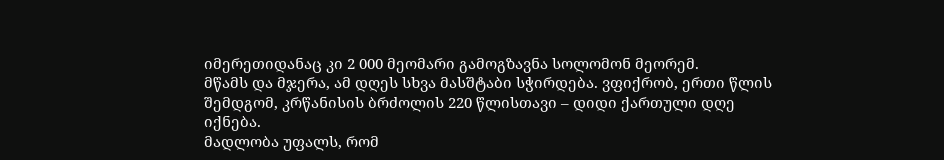იმერეთიდანაც კი 2 000 მეომარი გამოგზავნა სოლომონ მეორემ.
მწამს და მჯერა, ამ დღეს სხვა მასშტაბი სჭირდება. ვფიქრობ, ერთი წლის შემდგომ, კრწანისის ბრძოლის 220 წლისთავი – დიდი ქართული დღე იქნება.
მადლობა უფალს, რომ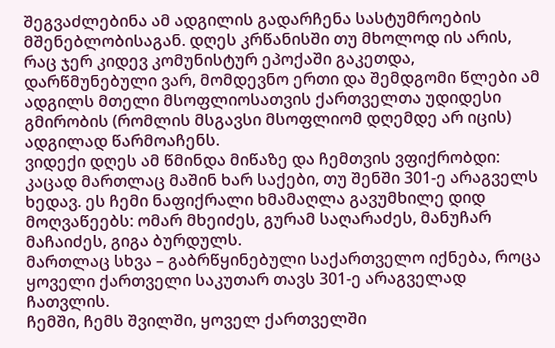შეგვაძლებინა ამ ადგილის გადარჩენა სასტუმროების მშენებლობისაგან. დღეს კრწანისში თუ მხოლოდ ის არის, რაც ჯერ კიდევ კომუნისტურ ეპოქაში გაკეთდა, დარწმუნებული ვარ, მომდევნო ერთი და შემდგომი წლები ამ ადგილს მთელი მსოფლიოსათვის ქართველთა უდიდესი გმირობის (რომლის მსგავსი მსოფლიომ დღემდე არ იცის) ადგილად წარმოაჩენს.
ვიდექი დღეს ამ წმინდა მიწაზე და ჩემთვის ვფიქრობდი: კაცად მართლაც მაშინ ხარ საქები, თუ შენში 301-ე არაგველს ხედავ. ეს ჩემი ნაფიქრალი ხმამაღლა გავუმხილე დიდ მოღვაწეებს: ომარ მხეიძეს, გურამ საღარაძეს, მანუჩარ მაჩაიძეს, გიგა ბურდულს.
მართლაც სხვა – გაბრწყინებული საქართველო იქნება, როცა ყოველი ქართველი საკუთარ თავს 301-ე არაგველად ჩათვლის.
ჩემში, ჩემს შვილში, ყოველ ქართველში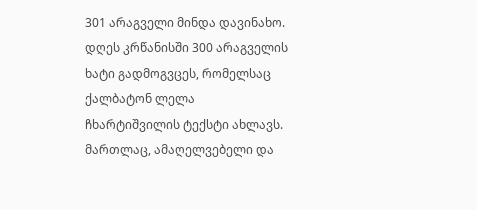301 არაგველი მინდა დავინახო.
დღეს კრწანისში 300 არაგველის ხატი გადმოგვცეს, რომელსაც ქალბატონ ლელა ჩხარტიშვილის ტექსტი ახლავს. მართლაც, ამაღელვებელი და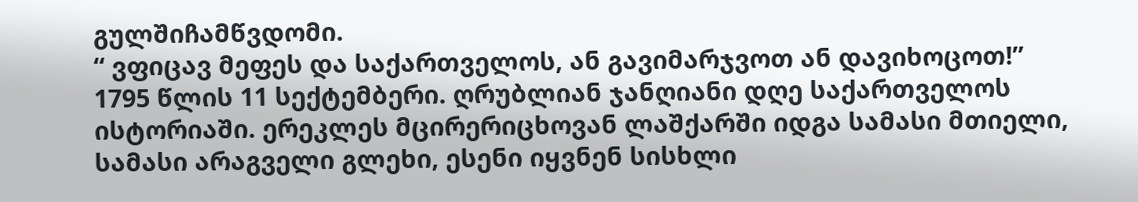გულშიჩამწვდომი.
“ ვფიცავ მეფეს და საქართველოს, ან გავიმარჯვოთ ან დავიხოცოთ!”
1795 წლის 11 სექტემბერი. ღრუბლიან ჯანღიანი დღე საქართველოს ისტორიაში. ერეკლეს მცირერიცხოვან ლაშქარში იდგა სამასი მთიელი, სამასი არაგველი გლეხი, ესენი იყვნენ სისხლი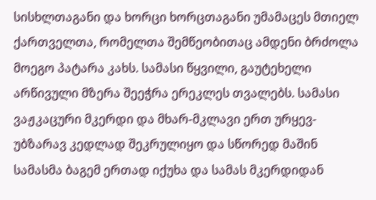სისხლთაგანი და ხორცი ხორცთაგანი უმამაცეს მთიელ ქართველთა, რომელთა შემწეობითაც ამდენი ბრძოლა მოეგო პატარა კახს. სამასი წყვილი, გაუტეხელი არწივული მზერა შეეჭრა ერეკლეს თვალებს. სამასი ვაჟკაცური მკერდი და მხარ-მკლავი ერთ ურყევ-უბზარავ კედლად შეკრულიყო და სწორედ მაშინ სამასმა ბაგემ ერთად იქუხა და სამას მკერდიდან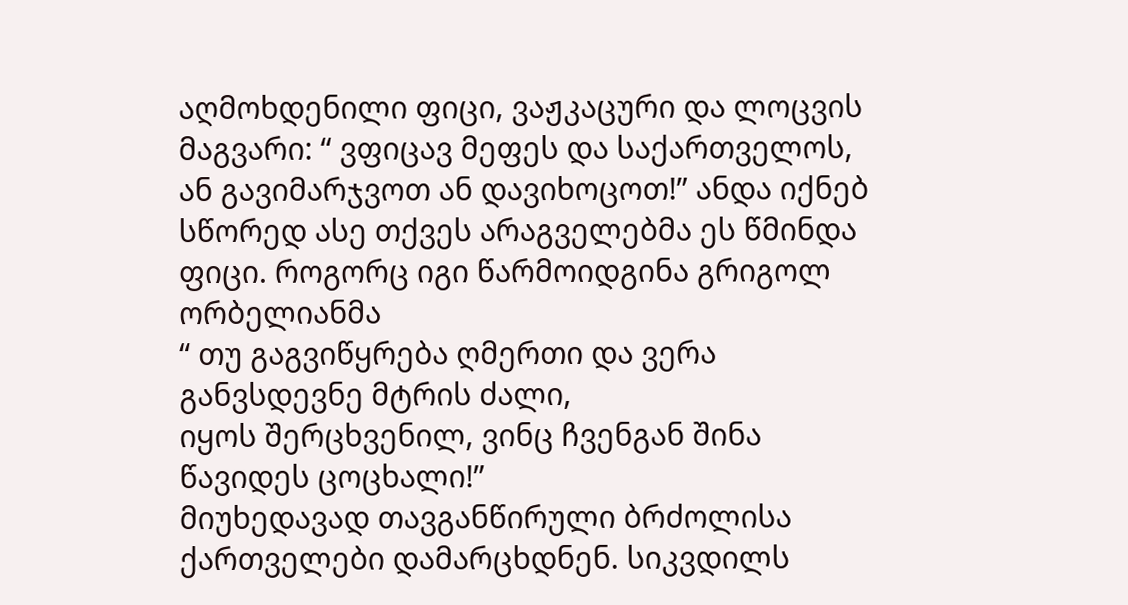აღმოხდენილი ფიცი, ვაჟკაცური და ლოცვის მაგვარი: “ ვფიცავ მეფეს და საქართველოს, ან გავიმარჯვოთ ან დავიხოცოთ!” ანდა იქნებ სწორედ ასე თქვეს არაგველებმა ეს წმინდა ფიცი. როგორც იგი წარმოიდგინა გრიგოლ ორბელიანმა
“ თუ გაგვიწყრება ღმერთი და ვერა განვსდევნე მტრის ძალი,
იყოს შერცხვენილ, ვინც ჩვენგან შინა წავიდეს ცოცხალი!”
მიუხედავად თავგანწირული ბრძოლისა ქართველები დამარცხდნენ. სიკვდილს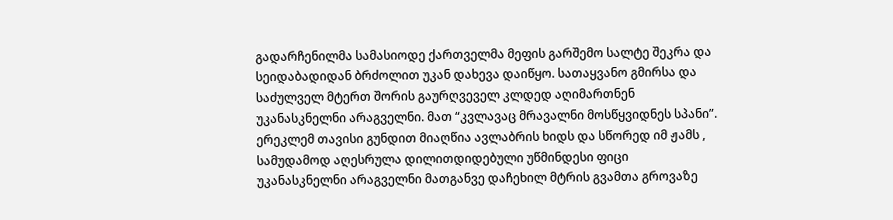გადარჩენილმა სამასიოდე ქართველმა მეფის გარშემო სალტე შეკრა და სეიდაბადიდან ბრძოლით უკან დახევა დაიწყო. სათაყვანო გმირსა და საძულველ მტერთ შორის გაურღვეველ კლდედ აღიმართნენ უკანასკნელნი არაგველნი. მათ “კვლავაც მრავალნი მოსწყვიდნეს სპანი”. ერეკლემ თავისი გუნდით მიაღწია ავლაბრის ხიდს და სწორედ იმ ჟამს , სამუდამოდ აღესრულა დილითდიდებული უწმინდესი ფიცი უკანასკნელნი არაგველნი მათგანვე დაჩეხილ მტრის გვამთა გროვაზე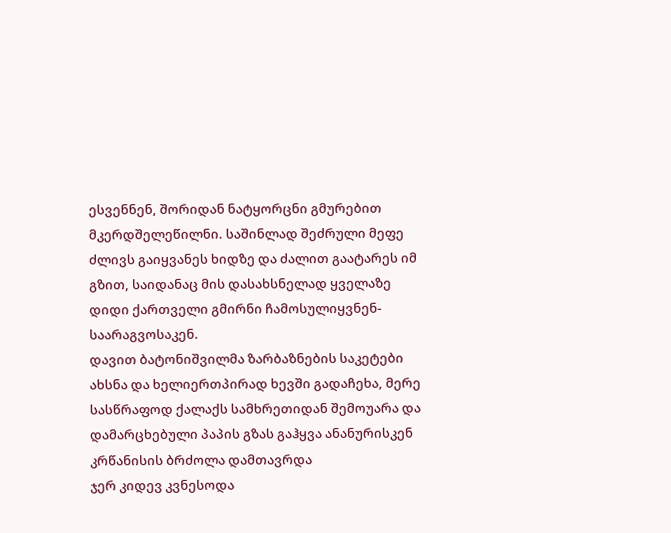ესვენნენ, შორიდან ნატყორცნი გმურებით მკერდშელეწილნი. საშინლად შეძრული მეფე ძლივს გაიყვანეს ხიდზე და ძალით გაატარეს იმ გზით, საიდანაც მის დასახსნელად ყველაზე დიდი ქართველი გმირნი ჩამოსულიყვნენ- საარაგვოსაკენ.
დავით ბატონიშვილმა ზარბაზნების საკეტები ახსნა და ხელიერთპირად ხევში გადაჩეხა, მერე სასწრაფოდ ქალაქს სამხრეთიდან შემოუარა და დამარცხებული პაპის გზას გაჰყვა ანანურისკენ
კრწანისის ბრძოლა დამთავრდა
ჯერ კიდევ კვნესოდა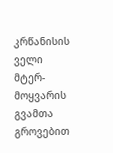კრწანისის ველი მტერ-მოყვარის გვამთა გროვებით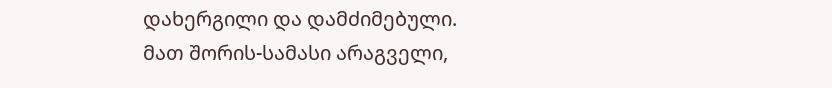დახერგილი და დამძიმებული.
მათ შორის-სამასი არაგველი,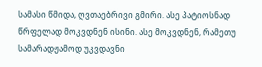სამასი წმიდა, ღვთაებრივი გმირი. ასე პატიოსნად წრფელად მოკვდნენ ისინი. ასე მოკვდნენ, რამეთუ სამარადჟამოდ უკვდავნი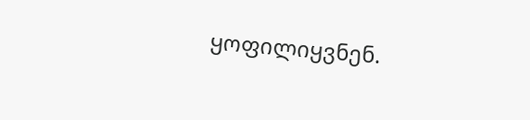ყოფილიყვნენ.